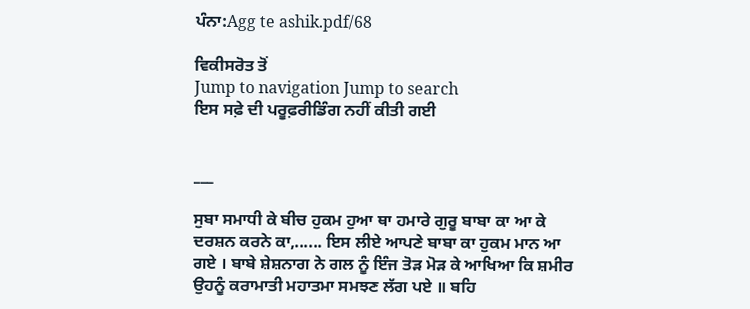ਪੰਨਾ:Agg te ashik.pdf/68

ਵਿਕੀਸਰੋਤ ਤੋਂ
Jump to navigation Jump to search
ਇਸ ਸਫ਼ੇ ਦੀ ਪਰੂਫ਼ਰੀਡਿੰਗ ਨਹੀਂ ਕੀਤੀ ਗਈ


___

ਸੁਬਾ ਸਮਾਧੀ ਕੇ ਬੀਚ ਹੁਕਮ ਹੁਆ ਥਾ ਹਮਾਰੇ ਗੁਰੂ ਬਾਬਾ ਕਾ ਆ ਕੇ ਦਰਸ਼ਨ ਕਰਨੇ ਕਾ,...... ਇਸ ਲੀਏ ਆਪਣੇ ਬਾਬਾ ਕਾ ਹੁਕਮ ਮਾਨ ਆ ਗਏ । ਬਾਬੇ ਸ਼ੇਸ਼ਨਾਗ ਨੇ ਗਲ ਨੂੰ ਇੰਜ ਤੋੜ ਮੋੜ ਕੇ ਆਖਿਆ ਕਿ ਸ਼ਮੀਰ ਉਹਨੂੰ ਕਰਾਮਾਤੀ ਮਹਾਤਮਾ ਸਮਝਣ ਲੱਗ ਪਏ ॥ ਬਹਿ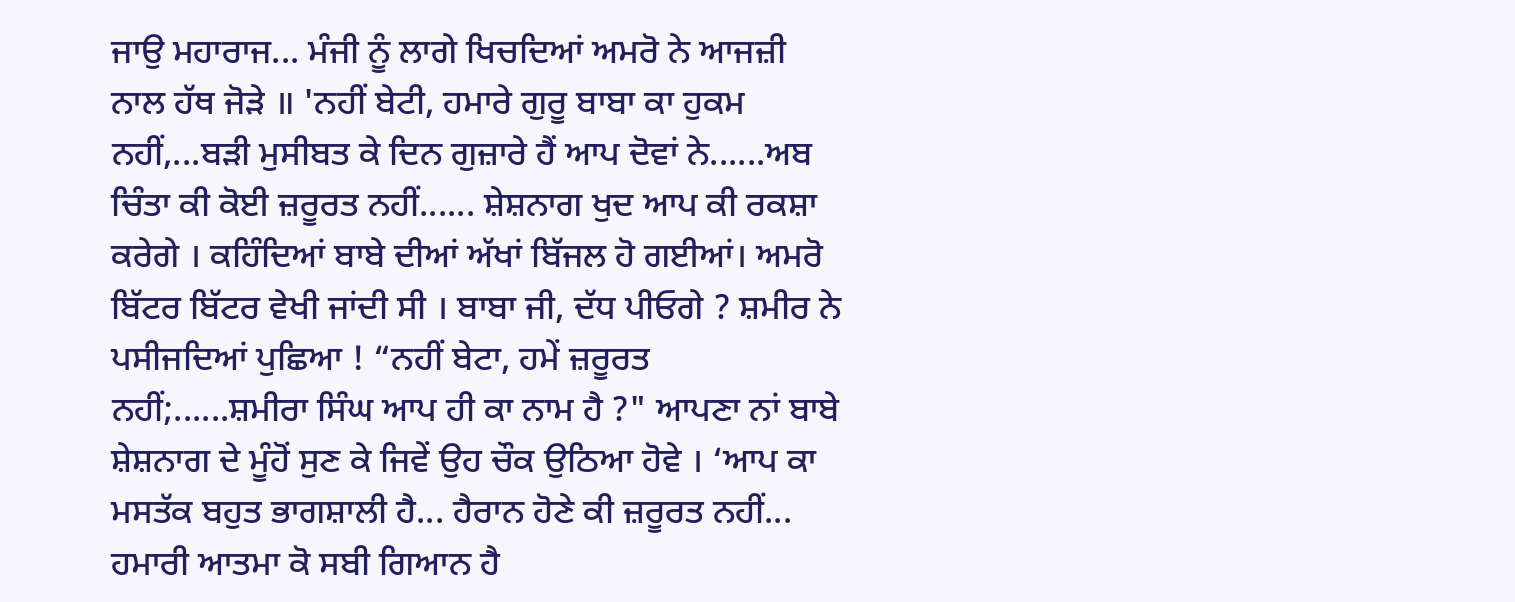ਜਾਉ ਮਹਾਰਾਜ... ਮੰਜੀ ਨੂੰ ਲਾਗੇ ਖਿਚਦਿਆਂ ਅਮਰੋ ਨੇ ਆਜਜ਼ੀ ਨਾਲ ਹੱਥ ਜੋੜੇ ॥ 'ਨਹੀਂ ਬੇਟੀ, ਹਮਾਰੇ ਗੁਰੂ ਬਾਬਾ ਕਾ ਹੁਕਮ ਨਹੀਂ,...ਬੜੀ ਮੁਸੀਬਤ ਕੇ ਦਿਨ ਗੁਜ਼ਾਰੇ ਹੈਂ ਆਪ ਦੋਵਾਂ ਨੇ......ਅਬ ਚਿੰਤਾ ਕੀ ਕੋਈ ਜ਼ਰੂਰਤ ਨਹੀਂ...... ਸ਼ੇਸ਼ਨਾਗ ਖੁਦ ਆਪ ਕੀ ਰਕਸ਼ਾ ਕਰੇਗੇ । ਕਹਿੰਦਿਆਂ ਬਾਬੇ ਦੀਆਂ ਅੱਖਾਂ ਬਿੱਜਲ ਹੋ ਗਈਆਂ। ਅਮਰੋ ਬਿੱਟਰ ਬਿੱਟਰ ਵੇਖੀ ਜਾਂਦੀ ਸੀ । ਬਾਬਾ ਜੀ, ਦੱਧ ਪੀਓਗੇ ? ਸ਼ਮੀਰ ਨੇ ਪਸੀਜਦਿਆਂ ਪੁਛਿਆ ! “ਨਹੀਂ ਬੇਟਾ, ਹਮੇਂ ਜ਼ਰੂਰਤ ਨਹੀਂ;......ਸ਼ਮੀਰਾ ਸਿੰਘ ਆਪ ਹੀ ਕਾ ਨਾਮ ਹੈ ?" ਆਪਣਾ ਨਾਂ ਬਾਬੇ ਸ਼ੇਸ਼ਨਾਗ ਦੇ ਮੂੰਹੋਂ ਸੁਣ ਕੇ ਜਿਵੇਂ ਉਹ ਚੌਕ ਉਠਿਆ ਹੋਵੇ । ‘ਆਪ ਕਾ ਮਸਤੱਕ ਬਹੁਤ ਭਾਗਸ਼ਾਲੀ ਹੈ... ਹੈਰਾਨ ਹੋਣੇ ਕੀ ਜ਼ਰੂਰਤ ਨਹੀਂ... ਹਮਾਰੀ ਆਤਮਾ ਕੋ ਸਬੀ ਗਿਆਨ ਹੈ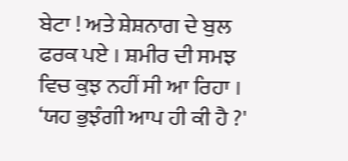ਬੇਟਾ ! ਅਤੇ ਸ਼ੇਸ਼ਨਾਗ ਦੇ ਬੁਲ ਫਰਕ ਪਏ । ਸ਼ਮੀਰ ਦੀ ਸਮਝ ਵਿਚ ਕੁਝ ਨਹੀਂ ਸੀ ਆ ਰਿਹਾ । ‘ਯਹ ਭੁਝੰਗੀ ਆਪ ਹੀ ਕੀ ਹੈ ?'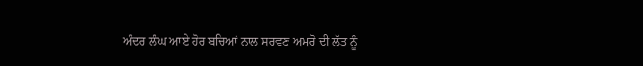ਅੰਦਰ ਲੰਘ ਆਏ ਹੋਰ ਬਚਿਆਂ ਨਾਲ ਸਰਵਣ ਅਮਰੋ ਦੀ ਲੱਤ ਨੂੰ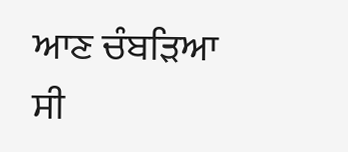ਆਣ ਚੰਬੜਿਆ ਸੀ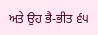ਅਤੇ ਉਹ ਭੈ-ਭੀਤ ੬੫